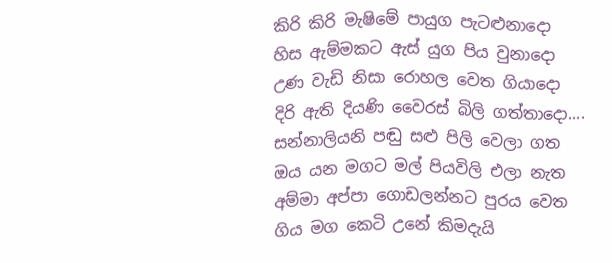කිරි කිරි මැෂිමේ පායුග පැටළුනාදො
හිස ඇම්මකට ඇස් යුග පිය වුනාදො
උණ වැඩි නිසා රොහල වෙත ගියාදො
දිරි ඇති දියණි වෛරස් බිලි ගත්තාදො....
සන්නාලියනි පඬු සළු පිලි වෙලා ගත
ඔය යන මගට මල් පියවිලි එලා නැත
අම්මා අප්පා ගොඩලන්නට පුරය වෙත
ගිය මග කෙටි උනේ කිමදැයි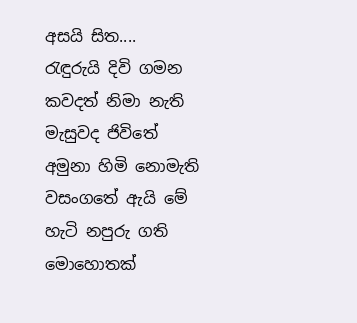අසයි සිත....
රැඳුරුයි දිවි ගමන කවදත් නිමා නැති
මැසුවද ජිවිතේ අමුනා හිමි නොමැති
වසංගතේ ඇයි මේ හැටි නපුරු ගති
මොහොතක්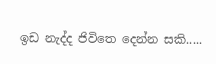ඉඩ නැද්ද ජිවිතෙ දෙන්න සකි.....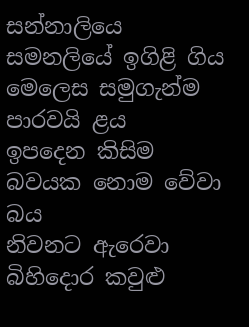සන්නාලියෙ සමනලියේ ඉගිළි ගිය
මෙලෙස සමුගැන්ම පාරවයි ළය
ඉපදෙන කිසිම බවයක නොම වේවා බය
නිවනට ඇරෙවා බිහිදොර කවුළු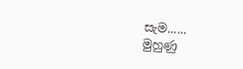සැම......
මුහුණු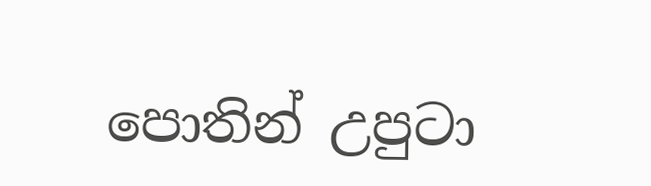පොතින් උපුටා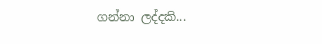ගන්නා ලද්දකි...